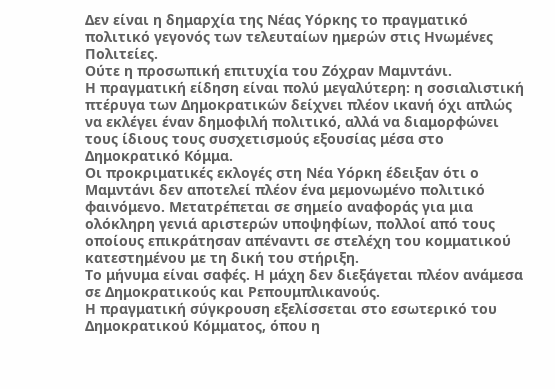Δεν είναι η δημαρχία της Νέας Υόρκης το πραγματικό πολιτικό γεγονός των τελευταίων ημερών στις Ηνωμένες Πολιτείες.
Ούτε η προσωπική επιτυχία του Ζόχραν Μαμντάνι.
Η πραγματική είδηση είναι πολύ μεγαλύτερη: η σοσιαλιστική πτέρυγα των Δημοκρατικών δείχνει πλέον ικανή όχι απλώς να εκλέγει έναν δημοφιλή πολιτικό, αλλά να διαμορφώνει τους ίδιους τους συσχετισμούς εξουσίας μέσα στο Δημοκρατικό Κόμμα.
Οι προκριματικές εκλογές στη Νέα Υόρκη έδειξαν ότι ο Μαμντάνι δεν αποτελεί πλέον ένα μεμονωμένο πολιτικό φαινόμενο. Μετατρέπεται σε σημείο αναφοράς για μια ολόκληρη γενιά αριστερών υποψηφίων, πολλοί από τους οποίους επικράτησαν απέναντι σε στελέχη του κομματικού κατεστημένου με τη δική του στήριξη.
Το μήνυμα είναι σαφές. Η μάχη δεν διεξάγεται πλέον ανάμεσα σε Δημοκρατικούς και Ρεπουμπλικανούς.
Η πραγματική σύγκρουση εξελίσσεται στο εσωτερικό του Δημοκρατικού Κόμματος, όπου η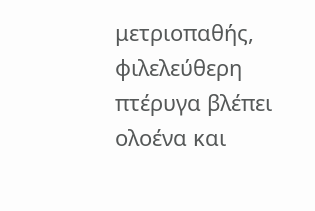μετριοπαθής, φιλελεύθερη πτέρυγα βλέπει ολοένα και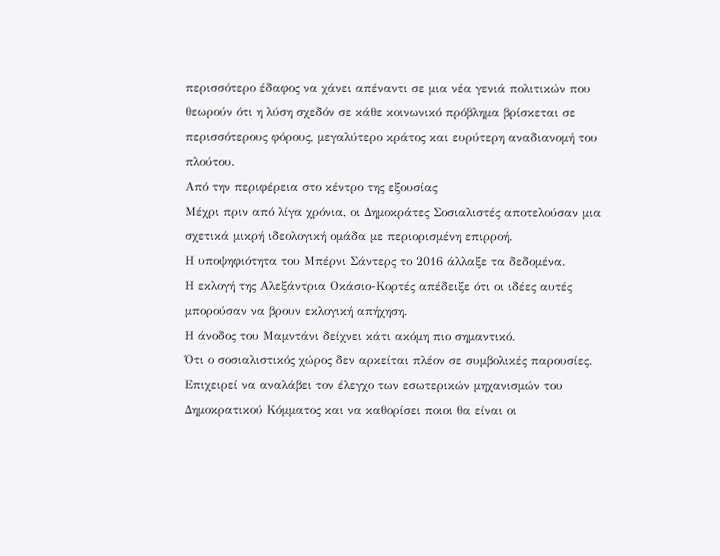περισσότερο έδαφος να χάνει απέναντι σε μια νέα γενιά πολιτικών που θεωρούν ότι η λύση σχεδόν σε κάθε κοινωνικό πρόβλημα βρίσκεται σε περισσότερους φόρους, μεγαλύτερο κράτος και ευρύτερη αναδιανομή του πλούτου.
Από την περιφέρεια στο κέντρο της εξουσίας
Μέχρι πριν από λίγα χρόνια, οι Δημοκράτες Σοσιαλιστές αποτελούσαν μια σχετικά μικρή ιδεολογική ομάδα με περιορισμένη επιρροή.
Η υποψηφιότητα του Μπέρνι Σάντερς το 2016 άλλαξε τα δεδομένα.
Η εκλογή της Αλεξάντρια Οκάσιο-Κορτές απέδειξε ότι οι ιδέες αυτές μπορούσαν να βρουν εκλογική απήχηση.
Η άνοδος του Μαμντάνι δείχνει κάτι ακόμη πιο σημαντικό.
Ότι ο σοσιαλιστικός χώρος δεν αρκείται πλέον σε συμβολικές παρουσίες. Επιχειρεί να αναλάβει τον έλεγχο των εσωτερικών μηχανισμών του Δημοκρατικού Κόμματος και να καθορίσει ποιοι θα είναι οι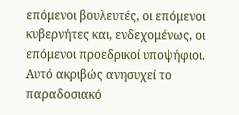επόμενοι βουλευτές, οι επόμενοι κυβερνήτες και, ενδεχομένως, οι επόμενοι προεδρικοί υποψήφιοι.
Αυτό ακριβώς ανησυχεί το παραδοσιακό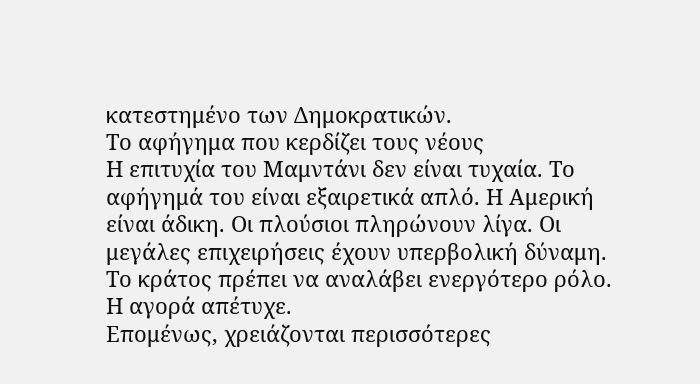κατεστημένο των Δημοκρατικών.
Το αφήγημα που κερδίζει τους νέους
Η επιτυχία του Μαμντάνι δεν είναι τυχαία. Το αφήγημά του είναι εξαιρετικά απλό. Η Αμερική είναι άδικη. Οι πλούσιοι πληρώνουν λίγα. Οι μεγάλες επιχειρήσεις έχουν υπερβολική δύναμη. Το κράτος πρέπει να αναλάβει ενεργότερο ρόλο. Η αγορά απέτυχε.
Επομένως, χρειάζονται περισσότερες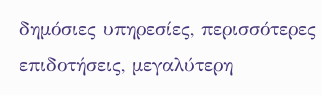δημόσιες υπηρεσίες, περισσότερες επιδοτήσεις, μεγαλύτερη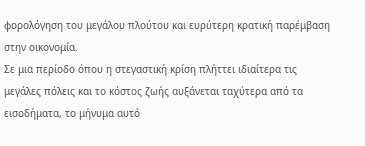φορολόγηση του μεγάλου πλούτου και ευρύτερη κρατική παρέμβαση στην οικονομία.
Σε μια περίοδο όπου η στεγαστική κρίση πλήττει ιδιαίτερα τις μεγάλες πόλεις και το κόστος ζωής αυξάνεται ταχύτερα από τα εισοδήματα, το μήνυμα αυτό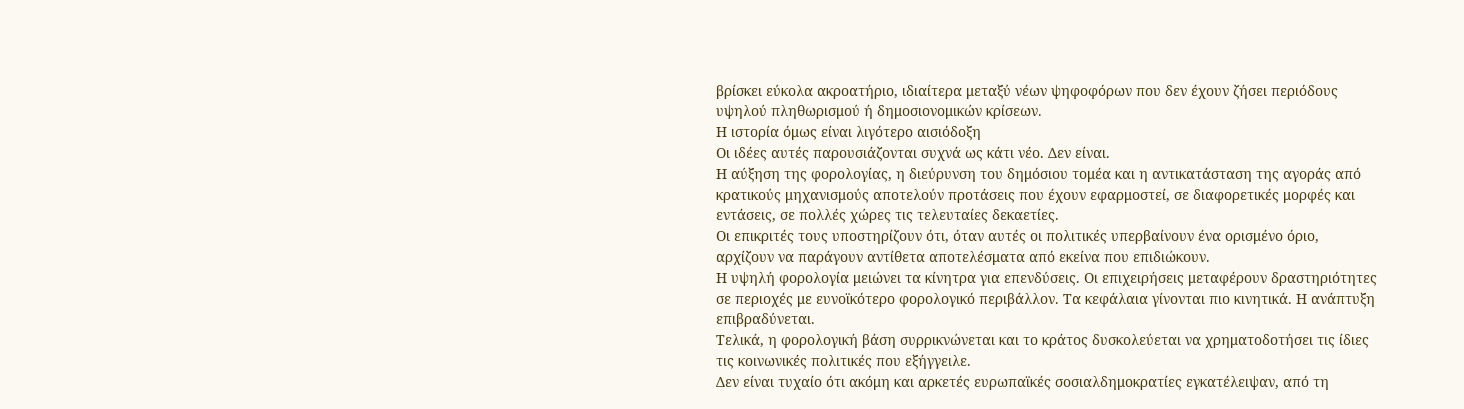βρίσκει εύκολα ακροατήριο, ιδιαίτερα μεταξύ νέων ψηφοφόρων που δεν έχουν ζήσει περιόδους υψηλού πληθωρισμού ή δημοσιονομικών κρίσεων.
Η ιστορία όμως είναι λιγότερο αισιόδοξη
Οι ιδέες αυτές παρουσιάζονται συχνά ως κάτι νέο. Δεν είναι.
Η αύξηση της φορολογίας, η διεύρυνση του δημόσιου τομέα και η αντικατάσταση της αγοράς από κρατικούς μηχανισμούς αποτελούν προτάσεις που έχουν εφαρμοστεί, σε διαφορετικές μορφές και εντάσεις, σε πολλές χώρες τις τελευταίες δεκαετίες.
Οι επικριτές τους υποστηρίζουν ότι, όταν αυτές οι πολιτικές υπερβαίνουν ένα ορισμένο όριο, αρχίζουν να παράγουν αντίθετα αποτελέσματα από εκείνα που επιδιώκουν.
Η υψηλή φορολογία μειώνει τα κίνητρα για επενδύσεις. Οι επιχειρήσεις μεταφέρουν δραστηριότητες σε περιοχές με ευνοϊκότερο φορολογικό περιβάλλον. Τα κεφάλαια γίνονται πιο κινητικά. Η ανάπτυξη επιβραδύνεται.
Τελικά, η φορολογική βάση συρρικνώνεται και το κράτος δυσκολεύεται να χρηματοδοτήσει τις ίδιες τις κοινωνικές πολιτικές που εξήγγειλε.
Δεν είναι τυχαίο ότι ακόμη και αρκετές ευρωπαϊκές σοσιαλδημοκρατίες εγκατέλειψαν, από τη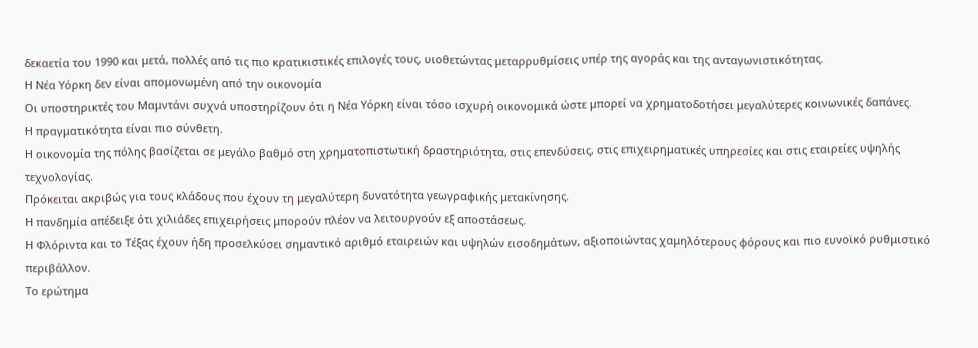δεκαετία του 1990 και μετά, πολλές από τις πιο κρατικιστικές επιλογές τους, υιοθετώντας μεταρρυθμίσεις υπέρ της αγοράς και της ανταγωνιστικότητας.
Η Νέα Υόρκη δεν είναι απομονωμένη από την οικονομία
Οι υποστηρικτές του Μαμντάνι συχνά υποστηρίζουν ότι η Νέα Υόρκη είναι τόσο ισχυρή οικονομικά ώστε μπορεί να χρηματοδοτήσει μεγαλύτερες κοινωνικές δαπάνες.
Η πραγματικότητα είναι πιο σύνθετη.
Η οικονομία της πόλης βασίζεται σε μεγάλο βαθμό στη χρηματοπιστωτική δραστηριότητα, στις επενδύσεις, στις επιχειρηματικές υπηρεσίες και στις εταιρείες υψηλής τεχνολογίας.
Πρόκειται ακριβώς για τους κλάδους που έχουν τη μεγαλύτερη δυνατότητα γεωγραφικής μετακίνησης.
Η πανδημία απέδειξε ότι χιλιάδες επιχειρήσεις μπορούν πλέον να λειτουργούν εξ αποστάσεως.
Η Φλόριντα και το Τέξας έχουν ήδη προσελκύσει σημαντικό αριθμό εταιρειών και υψηλών εισοδημάτων, αξιοποιώντας χαμηλότερους φόρους και πιο ευνοϊκό ρυθμιστικό περιβάλλον.
Το ερώτημα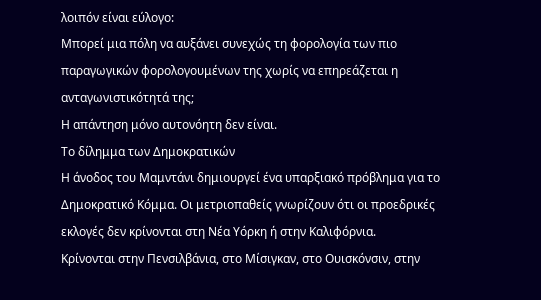λοιπόν είναι εύλογο:
Μπορεί μια πόλη να αυξάνει συνεχώς τη φορολογία των πιο παραγωγικών φορολογουμένων της χωρίς να επηρεάζεται η ανταγωνιστικότητά της;
Η απάντηση μόνο αυτονόητη δεν είναι.
Το δίλημμα των Δημοκρατικών
Η άνοδος του Μαμντάνι δημιουργεί ένα υπαρξιακό πρόβλημα για το Δημοκρατικό Κόμμα. Οι μετριοπαθείς γνωρίζουν ότι οι προεδρικές εκλογές δεν κρίνονται στη Νέα Υόρκη ή στην Καλιφόρνια.
Κρίνονται στην Πενσιλβάνια, στο Μίσιγκαν, στο Ουισκόνσιν, στην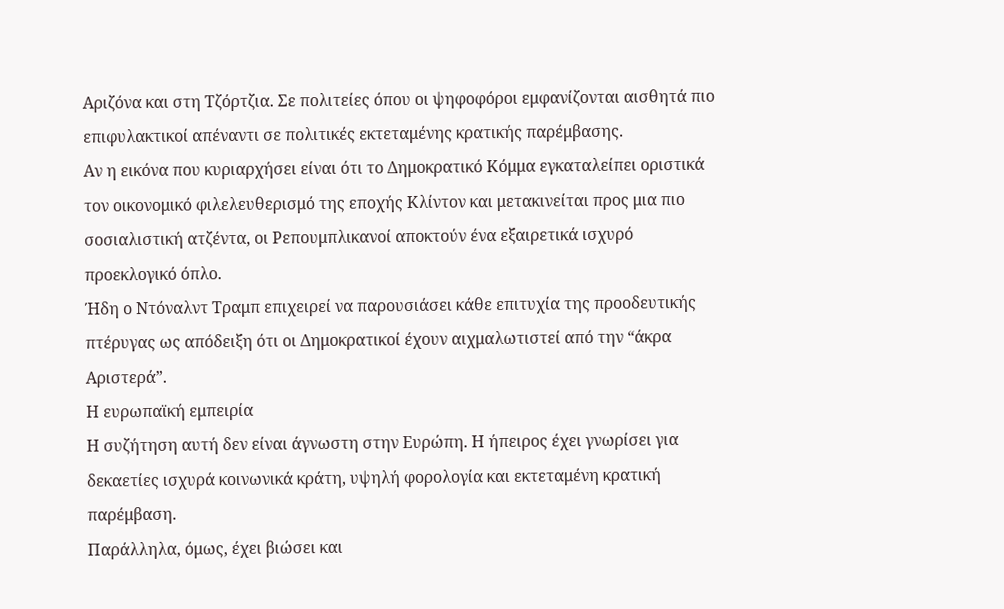Αριζόνα και στη Τζόρτζια. Σε πολιτείες όπου οι ψηφοφόροι εμφανίζονται αισθητά πιο επιφυλακτικοί απέναντι σε πολιτικές εκτεταμένης κρατικής παρέμβασης.
Αν η εικόνα που κυριαρχήσει είναι ότι το Δημοκρατικό Κόμμα εγκαταλείπει οριστικά τον οικονομικό φιλελευθερισμό της εποχής Κλίντον και μετακινείται προς μια πιο σοσιαλιστική ατζέντα, οι Ρεπουμπλικανοί αποκτούν ένα εξαιρετικά ισχυρό προεκλογικό όπλο.
Ήδη ο Ντόναλντ Τραμπ επιχειρεί να παρουσιάσει κάθε επιτυχία της προοδευτικής πτέρυγας ως απόδειξη ότι οι Δημοκρατικοί έχουν αιχμαλωτιστεί από την “άκρα Αριστερά”.
Η ευρωπαϊκή εμπειρία
Η συζήτηση αυτή δεν είναι άγνωστη στην Ευρώπη. Η ήπειρος έχει γνωρίσει για δεκαετίες ισχυρά κοινωνικά κράτη, υψηλή φορολογία και εκτεταμένη κρατική παρέμβαση.
Παράλληλα, όμως, έχει βιώσει και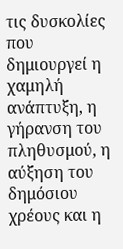τις δυσκολίες που δημιουργεί η χαμηλή ανάπτυξη, η γήρανση του πληθυσμού, η αύξηση του δημόσιου χρέους και η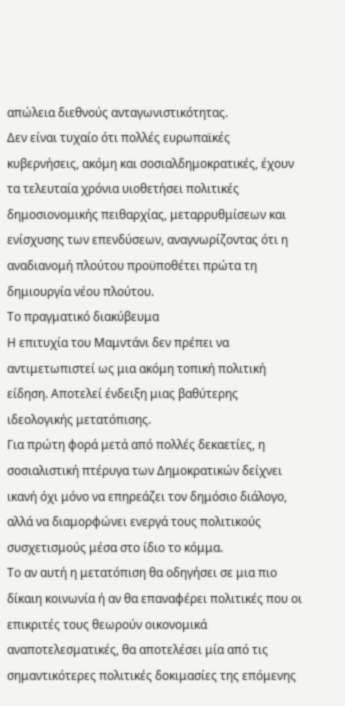απώλεια διεθνούς ανταγωνιστικότητας.
Δεν είναι τυχαίο ότι πολλές ευρωπαϊκές κυβερνήσεις, ακόμη και σοσιαλδημοκρατικές, έχουν τα τελευταία χρόνια υιοθετήσει πολιτικές δημοσιονομικής πειθαρχίας, μεταρρυθμίσεων και ενίσχυσης των επενδύσεων, αναγνωρίζοντας ότι η αναδιανομή πλούτου προϋποθέτει πρώτα τη δημιουργία νέου πλούτου.
Το πραγματικό διακύβευμα
Η επιτυχία του Μαμντάνι δεν πρέπει να αντιμετωπιστεί ως μια ακόμη τοπική πολιτική είδηση. Αποτελεί ένδειξη μιας βαθύτερης ιδεολογικής μετατόπισης.
Για πρώτη φορά μετά από πολλές δεκαετίες, η σοσιαλιστική πτέρυγα των Δημοκρατικών δείχνει ικανή όχι μόνο να επηρεάζει τον δημόσιο διάλογο, αλλά να διαμορφώνει ενεργά τους πολιτικούς συσχετισμούς μέσα στο ίδιο το κόμμα.
Το αν αυτή η μετατόπιση θα οδηγήσει σε μια πιο δίκαιη κοινωνία ή αν θα επαναφέρει πολιτικές που οι επικριτές τους θεωρούν οικονομικά αναποτελεσματικές, θα αποτελέσει μία από τις σημαντικότερες πολιτικές δοκιμασίες της επόμενης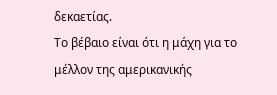δεκαετίας.
Το βέβαιο είναι ότι η μάχη για το μέλλον της αμερικανικής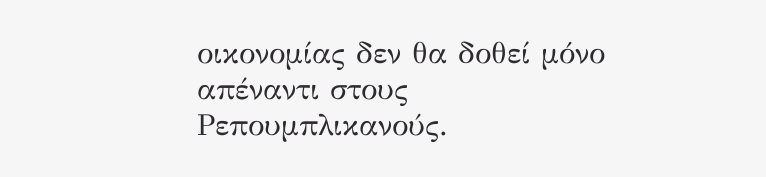οικονομίας δεν θα δοθεί μόνο απέναντι στους Ρεπουμπλικανούς.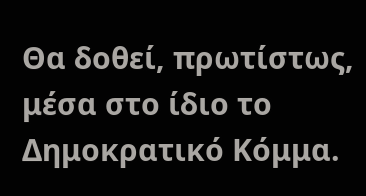Θα δοθεί, πρωτίστως, μέσα στο ίδιο το Δημοκρατικό Κόμμα.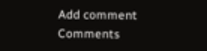Add comment
Comments